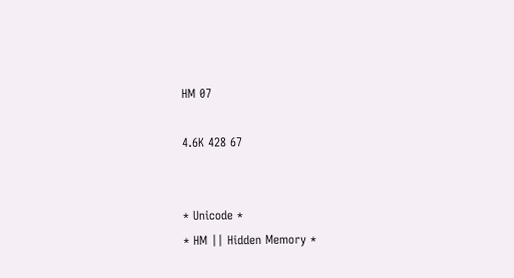HM 07

4.6K 428 67


* Unicode *
* HM || Hidden Memory *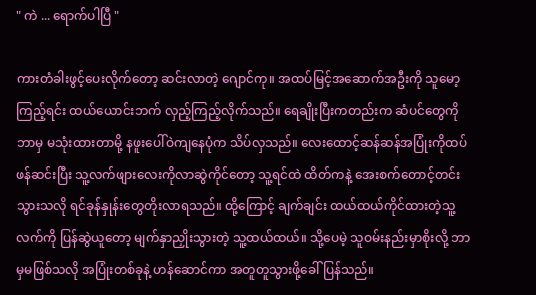" ကဲ ... ရောက်ပါပြီ "

ကားတံခါးဖွင့်ပေးလိုက်တော့ ဆင်းလာတဲ့ ဂျောင်ကု။ အထပ်မြင့်အဆောက်အဦးကို သူမော့ကြည့်ရင်း ထယ်ယောင်းဘက် လှည့်ကြည့်လိုက်သည်။ ရေချိုးပြီးကတည်းက ဆံပင်တွေကို ဘာမှ မသုံးထားတာမို့ နဖူးပေါ်ဝဲကျနေပုံက သိပ်လှသည်။ လေးထောင့်ဆန်ဆန်အပြုံးကိုထပ်ဖန်ဆင်းပြီး သူ့လက်ဖျားလေးကိုလာဆွဲကိုင်တော့ သူ့ရင်ထဲ ထိတ်ကနဲ့ အေးစက်တောင့်တင်းသွားသလို ရင်ခုန်နှုန်းတွေတိုးလာရသည်။ ထို့ကြောင့် ချက်ချင်း ထယ်ထယ်ကိုင်ထားတဲ့သူ့လက်ကို ပြန်ဆွဲယူတော့ မျက်နှာညှိုးသွားတဲ့ သူ့ထယ်ထယ်။ သို့ပေမဲ့ သူဝမ်းနည်းမှာစိုးလို့ ဘာမှမဖြစ်သလို အပြုံးတစ်ခုနဲ့ ဟန်ဆောင်ကာ အတူတူသွားဖို့ခေါ်ပြန်သည်။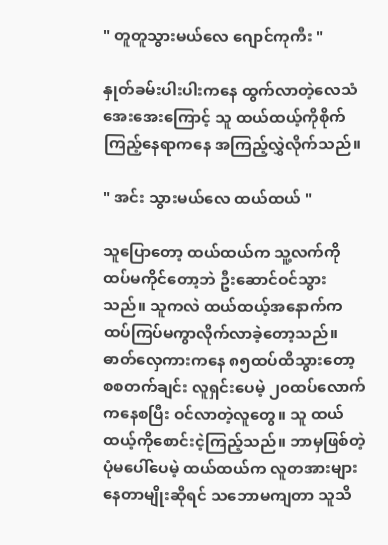" တူတူသွားမယ်လေ ဂျောင်ကုကီး "

နှုတ်ခမ်းပါးပါးကနေ ထွက်လာတဲ့လေသံအေးအေးကြောင့် သူ ထယ်ထယ့်ကိုစိုက်ကြည့်နေရာကနေ အကြည့်လွှဲလိုက်သည်။

" အင်း သွားမယ်လေ ထယ်ထယ် "

သူပြောတော့ ထယ်ထယ်က သူ့လက်ကို ထပ်မကိုင်တော့ဘဲ ဦးဆောင်ဝင်သွားသည်။ သူကလဲ ထယ်ထယ့်အနောက်က ထပ်ကြပ်မကွာလိုက်လာခဲ့တော့သည်။ ဓာတ်လှေကားကနေ ၈၅ထပ်ထိသွားတော့ စစတက်ချင်း လူရှင်းပေမဲ့ ၂၀ထပ်လောက်ကနေစပြီး ဝင်လာတဲ့လူတွေ။ သူ ထယ်ထယ့်ကိုစောင်းငဲ့ကြည့်သည်။ ဘာမှဖြစ်တဲ့ပုံမပေါ်ပေမဲ့ ထယ်ထယ်က လူတအားများနေတာမျိုးဆိုရင် သဘောမကျတာ သူသိ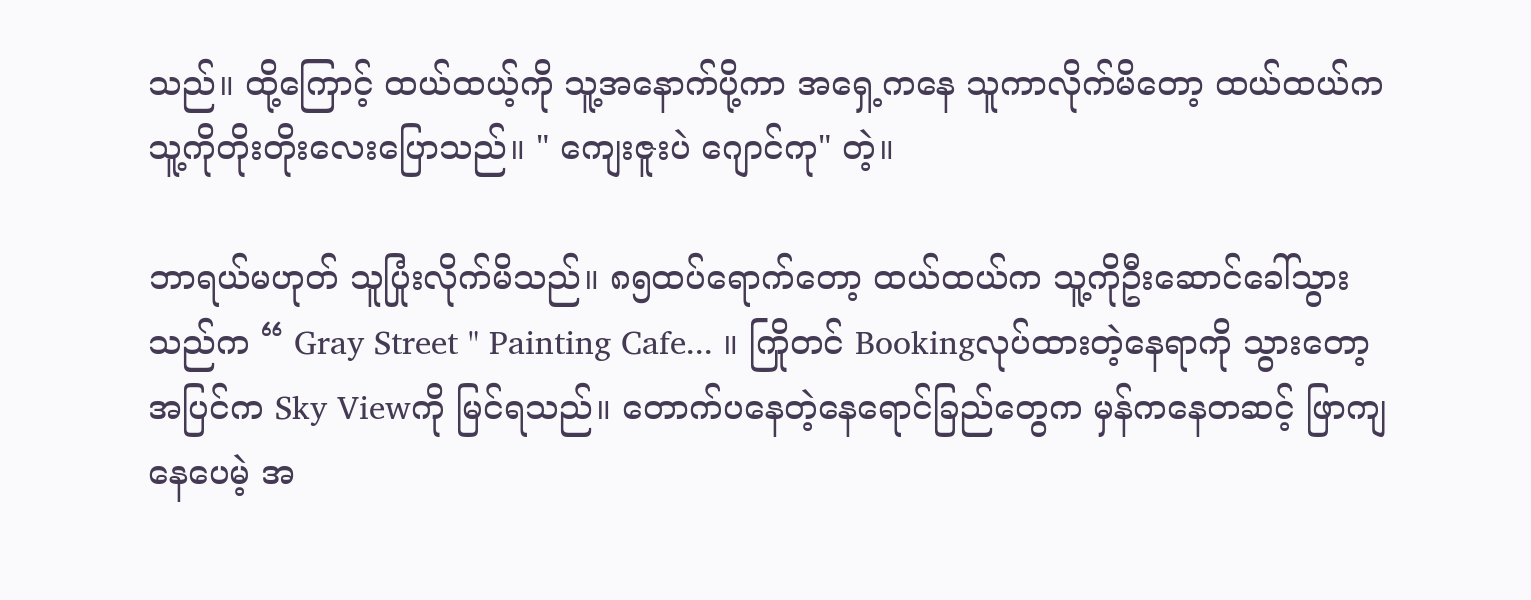သည်။ ထို့ကြောင့် ထယ်ထယ့်ကို သူ့အနောက်ပို့ကာ အရှေ့ကနေ သူကာလိုက်မိတော့ ထယ်ထယ်က သူ့ကိုတိုးတိုးလေးပြောသည်။ " ကျေးဇူးပဲ ဂျောင်ကု" တဲ့။

ဘာရယ်မဟုတ် သူပြုံးလိုက်မိသည်။ ၈၅ထပ်ရောက်တော့ ထယ်ထယ်က သူ့ကိုဦးဆောင်ခေါ်သွားသည်က “ Gray Street " Painting Cafe... ။ ကြိုတင် Bookingလုပ်ထားတဲ့နေရာကို သွားတော့ အပြင်က Sky Viewကို မြင်ရသည်။ တောက်ပနေတဲ့နေရောင်ခြည်တွေက မှန်ကနေတဆင့် ဖြာကျနေပေမဲ့ အ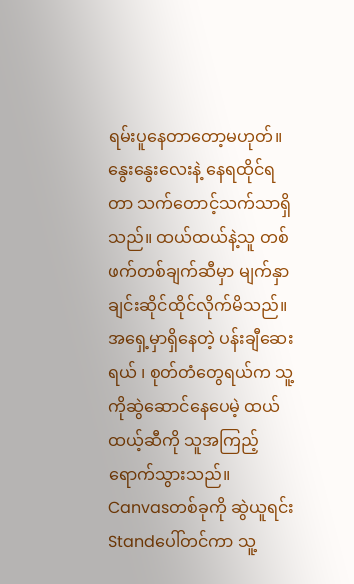ရမ်းပူနေတာတော့မဟုတ်။ နွေးနွေးလေးနဲ့ နေရထိုင်ရတာ သက်တောင့်သက်သာရှိသည်။ ထယ်ထယ်နဲ့သူ တစ်ဖက်တစ်ချက်ဆီမှာ မျက်နှာချင်းဆိုင်ထိုင်လိုက်မိသည်။ အရှေ့မှာရှိနေတဲ့ ပန်းချီဆေးရယ် ၊ စုတ်တံတွေရယ်က သူ့ကိုဆွဲဆောင်နေပေမဲ့ ထယ်ထယ့်ဆီကို သူအကြည့်ရောက်သွားသည်။ Canvasတစ်ခုကို ဆွဲယူရင်း Standပေါ်တင်ကာ သူ့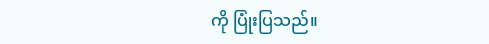ကို ပြုံးပြသည်။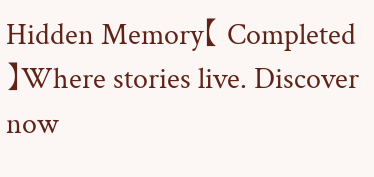Hidden Memory【 Completed 】Where stories live. Discover now